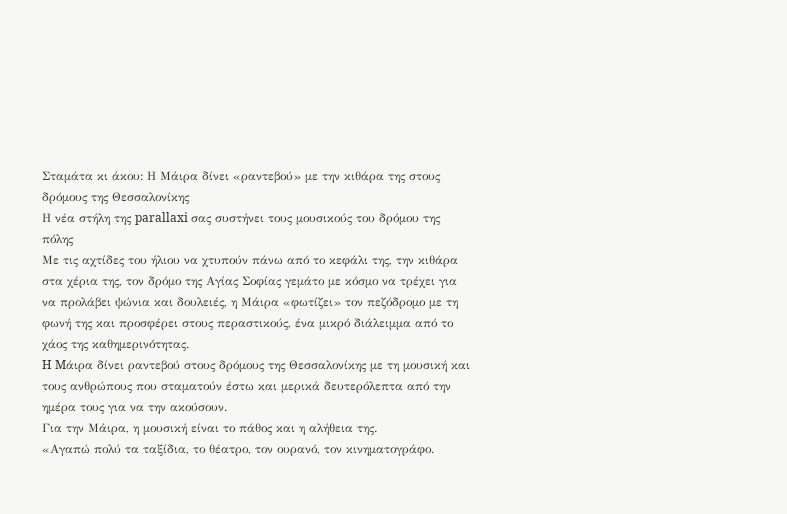Σταμάτα κι άκου: Η Μάιρα δίνει «ραντεβού» με την κιθάρα της στους δρόμους της Θεσσαλονίκης
Η νέα στήλη της parallaxi σας συστήνει τους μουσικούς του δρόμου της πόλης
Με τις αχτίδες του ήλιου να χτυπούν πάνω από το κεφάλι της, την κιθάρα στα χέρια της, τον δρόμο της Αγίας Σοφίας γεμάτο με κόσμο να τρέχει για να προλάβει ψώνια και δουλειές, η Μάιρα «φωτίζει» τον πεζόδρομο με τη φωνή της και προσφέρει στους περαστικούς, ένα μικρό διάλειμμα από το χάος της καθημερινότητας.
H Mάιρα δίνει ραντεβού στους δρόμους της Θεσσαλονίκης με τη μουσική και τους ανθρώπους που σταματούν έστω και μερικά δευτερόλεπτα από την ημέρα τους για να την ακούσουν.
Για την Μάιρα, η μουσική είναι το πάθος και η αλήθεια της.
«Αγαπώ πολύ τα ταξίδια, το θέατρο, τον ουρανό, τον κινηματογράφο.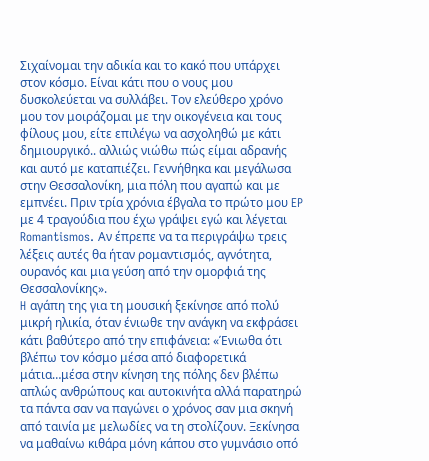Σιχαίνομαι την αδικία και το κακό που υπάρχει στον κόσμο. Είναι κάτι που ο νους μου δυσκολεύεται να συλλάβει. Τον ελεύθερο χρόνο μου τον μοιράζομαι με την οικογένεια και τους φίλους μου, είτε επιλέγω να ασχοληθώ με κάτι δημιουργικό.. αλλιώς νιώθω πώς είμαι αδρανής και αυτό με καταπιέζει. Γεννήθηκα και μεγάλωσα στην Θεσσαλονίκη, μια πόλη που αγαπώ και με εμπνέει. Πριν τρία χρόνια έβγαλα το πρώτο μου EP με 4 τραγούδια που έχω γράψει εγώ και λέγεται Romantismos. Aν έπρεπε να τα περιγράψω τρεις λέξεις αυτές θα ήταν ρομαντισμός, αγνότητα, ουρανός και μια γεύση από την ομορφιά της Θεσσαλονίκης».
H αγάπη της για τη μουσική ξεκίνησε από πολύ μικρή ηλικία, όταν ένιωθε την ανάγκη να εκφράσει κάτι βαθύτερο από την επιφάνεια: «Ένιωθα ότι βλέπω τον κόσμο μέσα από διαφορετικά μάτια…μέσα στην κίνηση της πόλης δεν βλέπω απλώς ανθρώπους και αυτοκινήτα αλλά παρατηρώ τα πάντα σαν να παγώνει ο χρόνος σαν μια σκηνή από ταινία με μελωδίες να τη στολίζουν. Ξεκίνησα να μαθαίνω κιθάρα μόνη κάπου στο γυμνάσιο οπό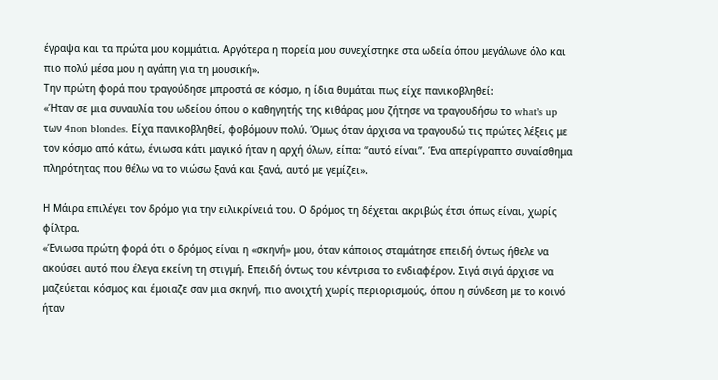έγραψα και τα πρώτα μου κομμάτια. Αργότερα η πορεία μου συνεχίστηκε στα ωδεία όπου μεγάλωνε όλο και πιο πολύ μέσα μου η αγάπη για τη μουσική».
Την πρώτη φορά που τραγούδησε μπροστά σε κόσμο, η ίδια θυμάται πως είχε πανικοβληθεί:
«Ήταν σε μια συναυλία του ωδείου όπου ο καθηγητής της κιθάρας μου ζήτησε να τραγουδήσω το what’s up των 4non blondes. Είχα πανικοβληθεί, φοβόμουν πολύ. Όμως όταν άρχισα να τραγουδώ τις πρώτες λέξεις με τον κόσμο από κάτω, ένιωσα κάτι μαγικό ήταν η αρχή όλων, είπα: “αυτό είναι”. Ένα απερίγραπτο συναίσθημα πληρότητας που θέλω να το νιώσω ξανά και ξανά, αυτό με γεμίζει».

Η Μάιρα επιλέγει τον δρόμο για την ειλικρίνειά του. Ο δρόμος τη δέχεται ακριβώς έτσι όπως είναι, χωρίς φίλτρα.
«Ένιωσα πρώτη φορά ότι ο δρόμος είναι η «σκηνή» μου, όταν κάποιος σταμάτησε επειδή όντως ήθελε να ακούσει αυτό που έλεγα εκείνη τη στιγμή. Επειδή όντως του κέντρισα το ενδιαφέρον. Σιγά σιγά άρχισε να μαζεύεται κόσμος και έμοιαζε σαν μια σκηνή, πιο ανοιχτή χωρίς περιορισμούς, όπου η σύνδεση με το κοινό ήταν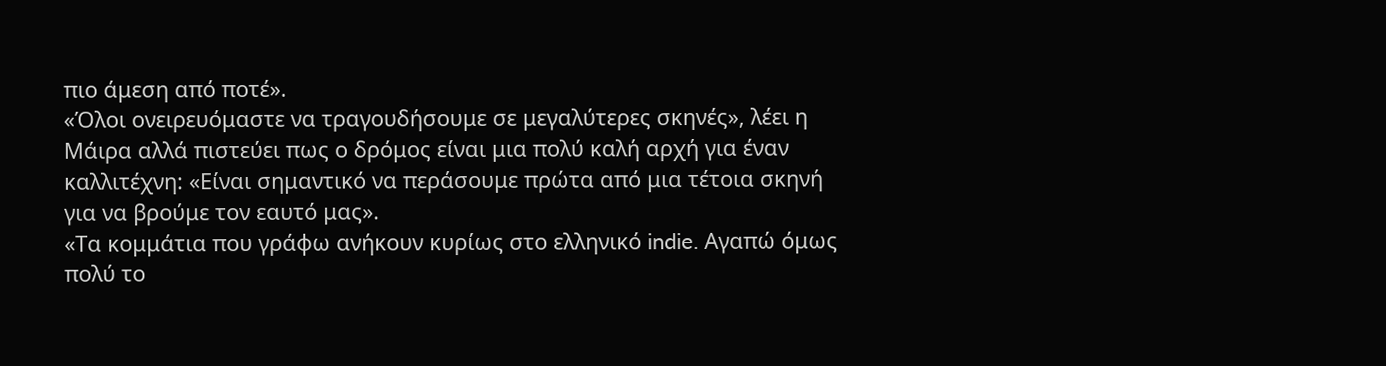πιο άμεση από ποτέ».
«Όλοι ονειρευόμαστε να τραγουδήσουμε σε μεγαλύτερες σκηνές», λέει η Μάιρα αλλά πιστεύει πως ο δρόμος είναι μια πολύ καλή αρχή για έναν καλλιτέχνη: «Είναι σημαντικό να περάσουμε πρώτα από μια τέτοια σκηνή για να βρούμε τον εαυτό μας».
«Τα κομμάτια που γράφω ανήκουν κυρίως στο ελληνικό indie. Αγαπώ όμως πολύ το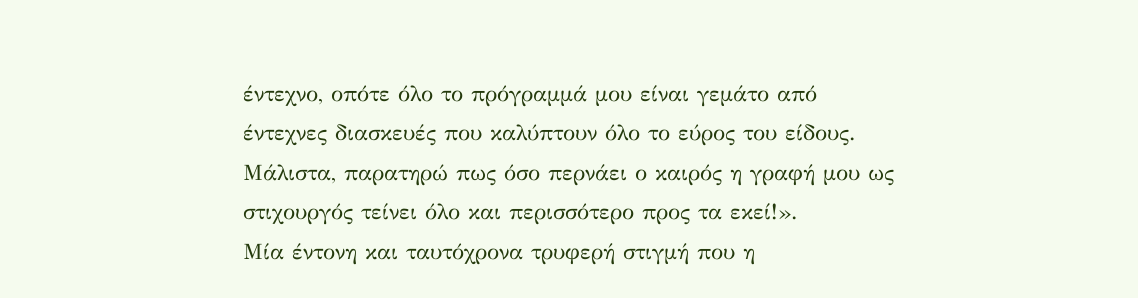έντεχνο, οπότε όλο το πρόγραμμά μου είναι γεμάτο από έντεχνες διασκευές που καλύπτουν όλο το εύρος του είδους. Μάλιστα, παρατηρώ πως όσο περνάει ο καιρός η γραφή μου ως στιχουργός τείνει όλο και περισσότερο προς τα εκεί!».
Μία έντονη και ταυτόχρονα τρυφερή στιγμή που η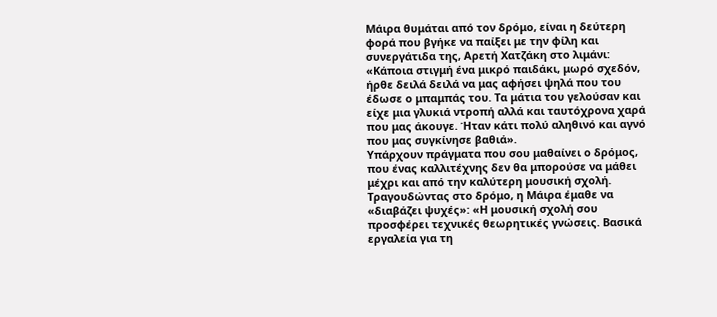Μάιρα θυμάται από τον δρόμο, είναι η δεύτερη φορά που βγήκε να παίξει με την φίλη και συνεργάτιδα της, Αρετή Χατζάκη στο λιμάνι: «Κάποια στιγμή ένα μικρό παιδάκι, μωρό σχεδόν, ήρθε δειλά δειλά να μας αφήσει ψηλά που του έδωσε ο μπαμπάς του. Τα μάτια του γελούσαν και είχε μια γλυκιά ντροπή αλλά και ταυτόχρονα χαρά που μας άκουγε. Ήταν κάτι πολύ αληθινό και αγνό που μας συγκίνησε βαθιά».
Υπάρχουν πράγματα που σου μαθαίνει ο δρόμος, που ένας καλλιτέχνης δεν θα μπορούσε να μάθει μέχρι και από την καλύτερη μουσική σχολή. Τραγουδώντας στο δρόμο, η Μάιρα έμαθε να «διαβάζει ψυχές»: «Η μουσική σχολή σου προσφέρει τεχνικές θεωρητικές γνώσεις. Βασικά εργαλεία για τη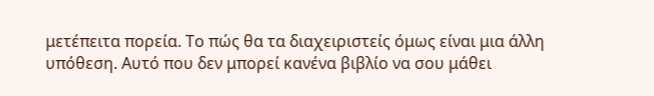μετέπειτα πορεία. Το πώς θα τα διαχειριστείς όμως είναι μια άλλη υπόθεση. Αυτό που δεν μπορεί κανένα βιβλίο να σου μάθει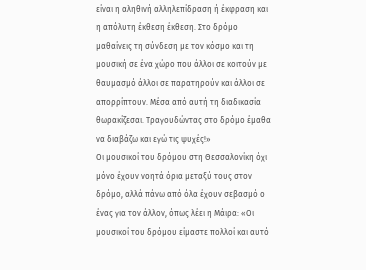είναι η αληθινή αλληλεπίδραση ή έκφραση και η απόλυτη έκθεση έκθεση. Στο δρόμο μαθαίνεις τη σύνδεση με τον κόσμο και τη μουσική σε ένα χώρο που άλλοι σε κοιτούν με θαυμασμό άλλοι σε παρατηρούν και άλλοι σε απορρίπτουν. Μέσα από αυτή τη διαδικασία θωρακίζεσαι. Τραγουδώντας στο δρόμο έμαθα να διαβάζω και εγώ τις ψυχές!»
Οι μουσικοί του δρόμου στη Θεσσαλονίκη όχι μόνο έχουν νοητά όρια μεταξύ τους στον δρόμο, αλλά πάνω από όλα έχουν σεβασμό ο ένας για τον άλλον, όπως λέει η Μάιρα: «Οι μουσικοί του δρόμου είμαστε πολλοί και αυτό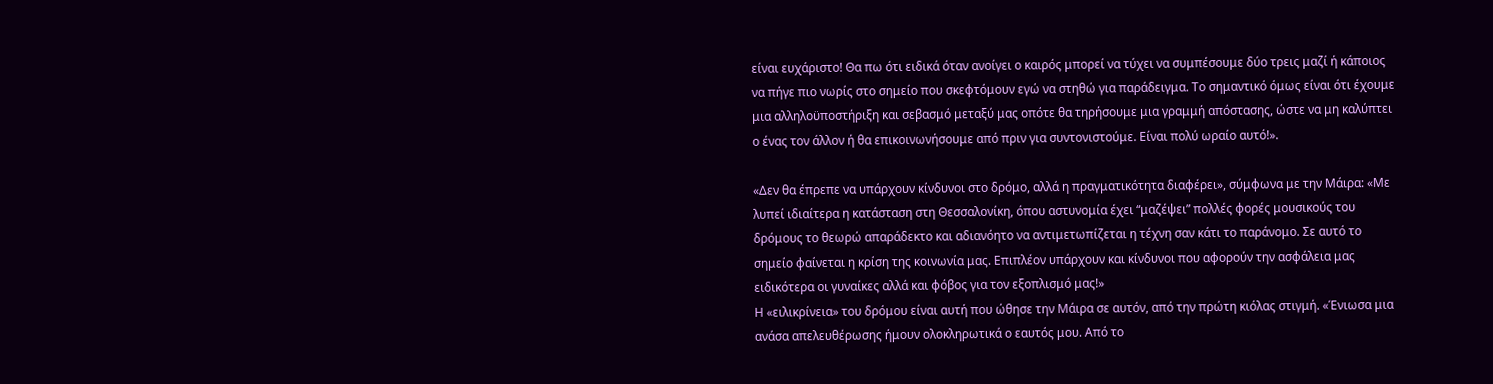είναι ευχάριστο! Θα πω ότι ειδικά όταν ανοίγει ο καιρός μπορεί να τύχει να συμπέσουμε δύο τρεις μαζί ή κάποιος να πήγε πιο νωρίς στο σημείο που σκεφτόμουν εγώ να στηθώ για παράδειγμα. Το σημαντικό όμως είναι ότι έχουμε μια αλληλοϋποστήριξη και σεβασμό μεταξύ μας οπότε θα τηρήσουμε μια γραμμή απόστασης, ώστε να μη καλύπτει ο ένας τον άλλον ή θα επικοινωνήσουμε από πριν για συντονιστούμε. Είναι πολύ ωραίο αυτό!».

«Δεν θα έπρεπε να υπάρχουν κίνδυνοι στο δρόμο, αλλά η πραγματικότητα διαφέρει», σύμφωνα με την Μάιρα: «Με λυπεί ιδιαίτερα η κατάσταση στη Θεσσαλονίκη, όπου αστυνομία έχει “μαζέψει” πολλές φορές μουσικούς του δρόμους το θεωρώ απαράδεκτο και αδιανόητο να αντιμετωπίζεται η τέχνη σαν κάτι το παράνομο. Σε αυτό το σημείο φαίνεται η κρίση της κοινωνία μας. Επιπλέον υπάρχουν και κίνδυνοι που αφορούν την ασφάλεια μας ειδικότερα οι γυναίκες αλλά και φόβος για τον εξοπλισμό μας!»
Η «ειλικρίνεια» του δρόμου είναι αυτή που ώθησε την Μάιρα σε αυτόν, από την πρώτη κιόλας στιγμή. «Ένιωσα μια ανάσα απελευθέρωσης ήμουν ολοκληρωτικά ο εαυτός μου. Από το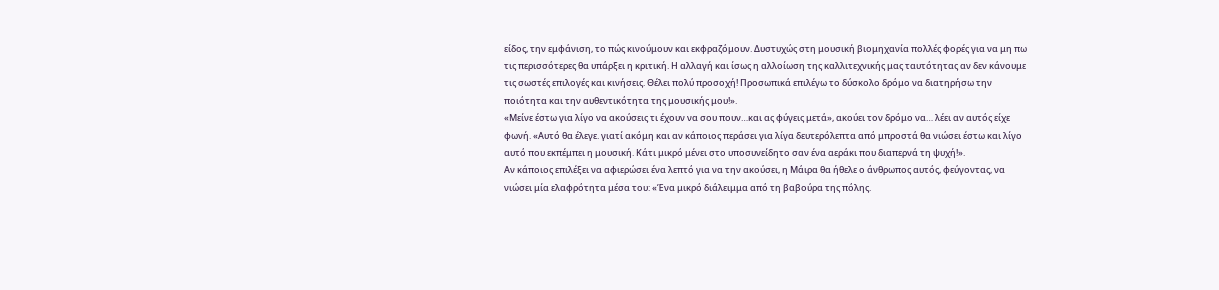είδος, την εμφάνιση, το πώς κινούμουν και εκφραζόμουν. Δυστυχώς στη μουσική βιομηχανία πολλές φορές για να μη πω τις περισσότερες θα υπάρξει η κριτική. Η αλλαγή και ίσως η αλλοίωση της καλλιτεχνικής μας ταυτότητας αν δεν κάνουμε τις σωστές επιλογές και κινήσεις. Θέλει πολύ προσοχή! Προσωπικά επιλέγω το δύσκολο δρόμο να διατηρήσω την ποιότητα και την αυθεντικότητα της μουσικής μου!».
«Μείνε έστω για λίγο να ακούσεις τι έχουν να σου πουν…και ας φύγεις μετά», ακούει τον δρόμο να… λέει αν αυτός είχε φωνή. «Αυτό θα έλεγε. γιατί ακόμη και αν κάποιος περάσει για λίγα δευτερόλεπτα από μπροστά θα νιώσει έστω και λίγο αυτό που εκπέμπει η μουσική. Κάτι μικρό μένει στο υποσυνείδητο σαν ένα αεράκι που διαπερνά τη ψυχή!».
Αν κάποιος επιλέξει να αφιερώσει ένα λεπτό για να την ακούσει, η Μάιρα θα ήθελε ο άνθρωπος αυτός, φεύγοντας, να νιώσει μία ελαφρότητα μέσα του: «Ένα μικρό διάλειμμα από τη βαβούρα της πόλης.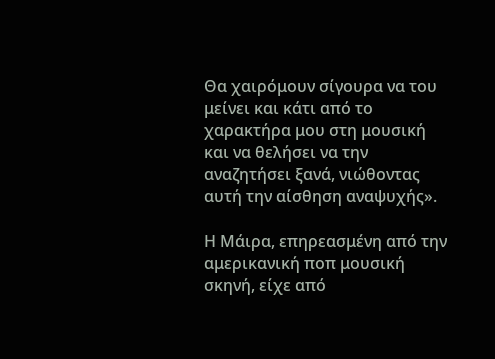Θα χαιρόμουν σίγουρα να του μείνει και κάτι από το χαρακτήρα μου στη μουσική και να θελήσει να την αναζητήσει ξανά, νιώθοντας αυτή την αίσθηση αναψυχής».

Η Μάιρα, επηρεασμένη από την αμερικανική ποπ μουσική σκηνή, είχε από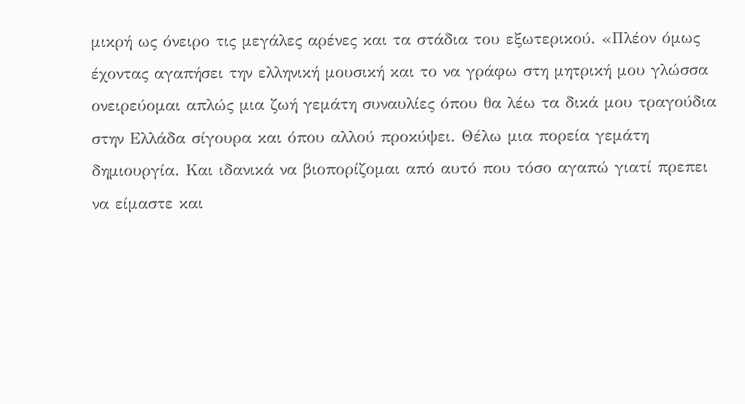μικρή ως όνειρο τις μεγάλες αρένες και τα στάδια του εξωτερικού. «Πλέον όμως έχοντας αγαπήσει την ελληνική μουσική και το να γράφω στη μητρική μου γλώσσα ονειρεύομαι απλώς μια ζωή γεμάτη συναυλίες όπου θα λέω τα δικά μου τραγούδια στην Ελλάδα σίγουρα και όπου αλλού προκύψει. Θέλω μια πορεία γεμάτη δημιουργία. Και ιδανικά να βιοπορίζομαι από αυτό που τόσο αγαπώ γιατί πρεπει να είμαστε και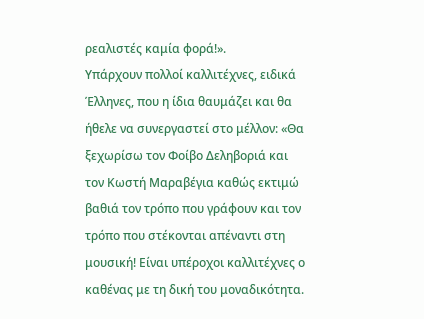ρεαλιστές καμία φορά!».
Υπάρχουν πολλοί καλλιτέχνες, ειδικά Έλληνες, που η ίδια θαυμάζει και θα ήθελε να συνεργαστεί στο μέλλον: «Θα ξεχωρίσω τον Φοίβο Δεληβοριά και τον Κωστή Μαραβέγια καθώς εκτιμώ βαθιά τον τρόπο που γράφουν και τον τρόπο που στέκονται απέναντι στη μουσική! Είναι υπέροχοι καλλιτέχνες ο καθένας με τη δική του μοναδικότητα.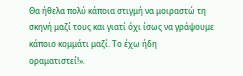Θα ήθελα πολύ κάποια στιγμή να μοιραστώ τη σκηνή μαζί τους και γιατί όχι ίσως να γράψουμε κάποιο κομμάτι μαζί. Το έχω ήδη οραματιστεί!».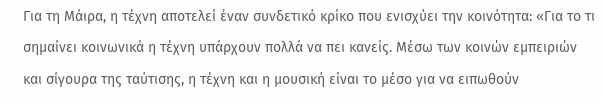Για τη Μάιρα, η τέχνη αποτελεί έναν συνδετικό κρίκο που ενισχύει την κοινότητα: «Για το τι σημαίνει κοινωνικά η τέχνη υπάρχουν πολλά να πει κανείς. Μέσω των κοινών εμπειριών και σίγουρα της ταύτισης, η τέχνη και η μουσική είναι το μέσο για να ειπωθούν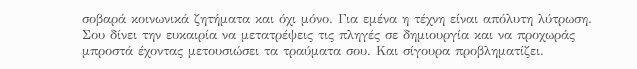σοβαρά κοινωνικά ζητήματα και όχι μόνο. Για εμένα η τέχνη είναι απόλυτη λύτρωση. Σου δίνει την ευκαιρία να μετατρέψεις τις πληγές σε δημιουργία και να προχωράς μπροστά έχοντας μετουσιώσει τα τραύματα σου. Και σίγουρα προβληματίζει.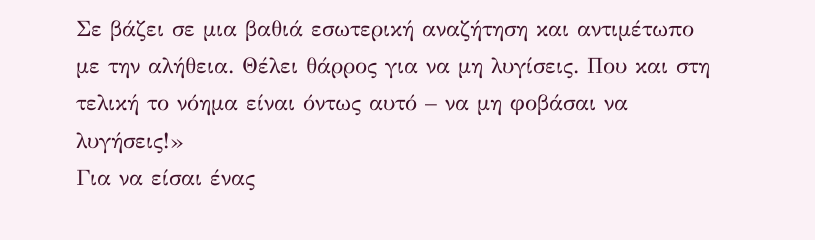Σε βάζει σε μια βαθιά εσωτερική αναζήτηση και αντιμέτωπο με την αλήθεια. Θέλει θάρρος για να μη λυγίσεις. Που και στη τελική το νόημα είναι όντως αυτό – να μη φοβάσαι να λυγήσεις!»
Για να είσαι ένας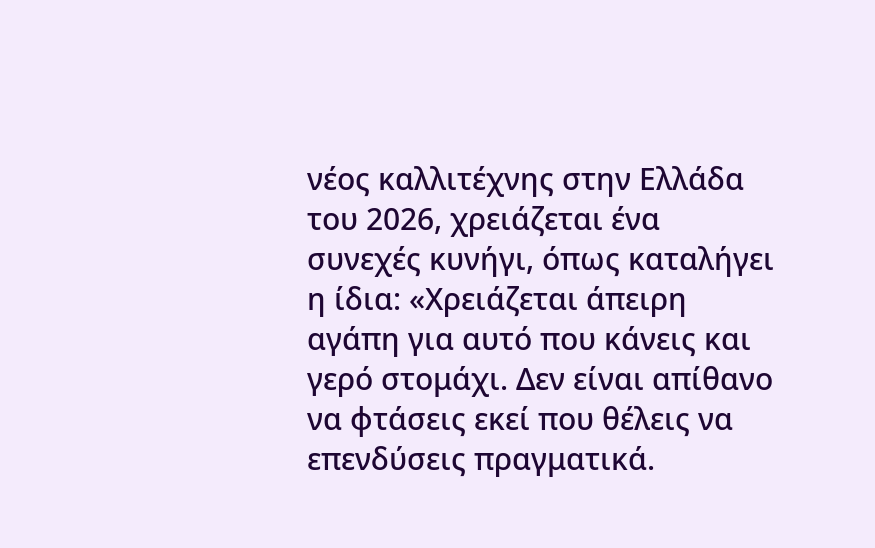νέος καλλιτέχνης στην Ελλάδα του 2026, χρειάζεται ένα συνεχές κυνήγι, όπως καταλήγει η ίδια: «Χρειάζεται άπειρη αγάπη για αυτό που κάνεις και γερό στομάχι. Δεν είναι απίθανο να φτάσεις εκεί που θέλεις να επενδύσεις πραγματικά.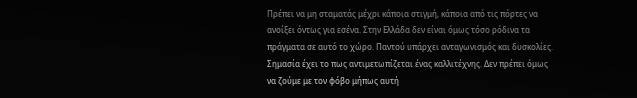Πρέπει να μη σταματάς μέχρι κάποια στιγμή, κάποια από τις πόρτες να ανοίξει όντως για εσένα. Στην Ελλάδα δεν είναι όμως τόσο ρόδινα τα πράγματα σε αυτό το χώρο. Παντού υπάρχει ανταγωνισμός και δυσκολίες. Σημασία έχει το πως αντιμετωπίζεται ένας καλλιτέχνης. Δεν πρέπει όμως να ζούμε με τον φόβο μήπως αυτή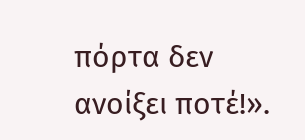πόρτα δεν ανοίξει ποτέ!».